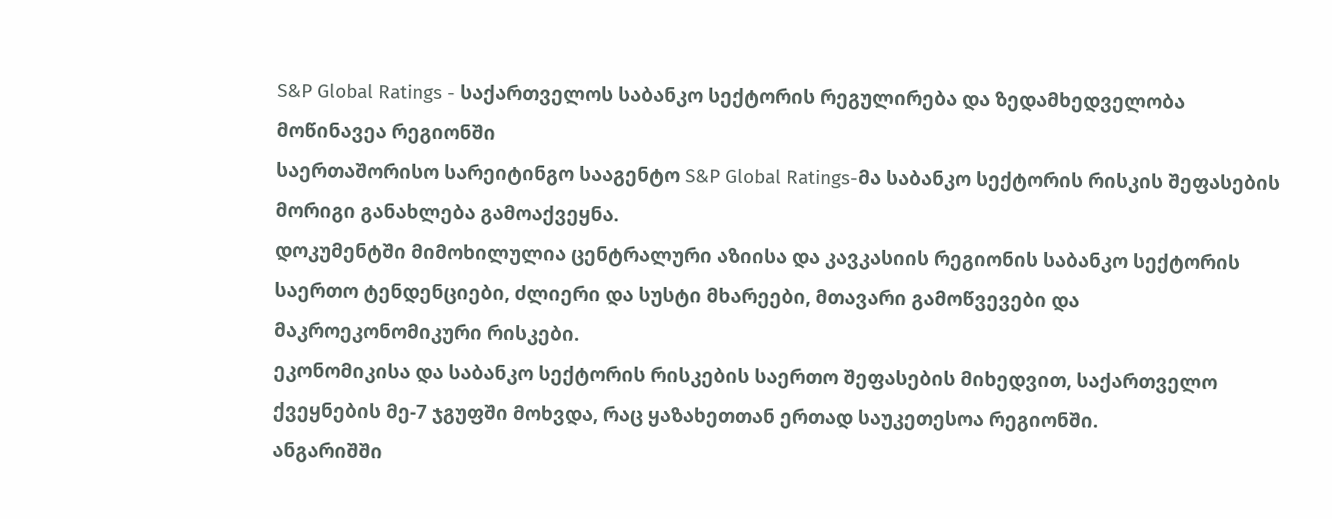S&P Global Ratings - საქართველოს საბანკო სექტორის რეგულირება და ზედამხედველობა მოწინავეა რეგიონში
საერთაშორისო სარეიტინგო სააგენტო S&P Global Ratings-მა საბანკო სექტორის რისკის შეფასების მორიგი განახლება გამოაქვეყნა.
დოკუმენტში მიმოხილულია ცენტრალური აზიისა და კავკასიის რეგიონის საბანკო სექტორის საერთო ტენდენციები, ძლიერი და სუსტი მხარეები, მთავარი გამოწვევები და მაკროეკონომიკური რისკები.
ეკონომიკისა და საბანკო სექტორის რისკების საერთო შეფასების მიხედვით, საქართველო ქვეყნების მე-7 ჯგუფში მოხვდა, რაც ყაზახეთთან ერთად საუკეთესოა რეგიონში.
ანგარიშში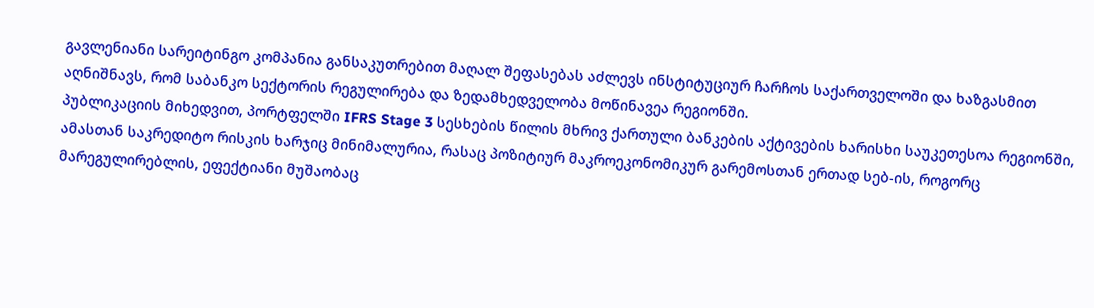გავლენიანი სარეიტინგო კომპანია განსაკუთრებით მაღალ შეფასებას აძლევს ინსტიტუციურ ჩარჩოს საქართველოში და ხაზგასმით აღნიშნავს, რომ საბანკო სექტორის რეგულირება და ზედამხედველობა მოწინავეა რეგიონში.
პუბლიკაციის მიხედვით, პორტფელში IFRS Stage 3 სესხების წილის მხრივ ქართული ბანკების აქტივების ხარისხი საუკეთესოა რეგიონში, ამასთან საკრედიტო რისკის ხარჯიც მინიმალურია, რასაც პოზიტიურ მაკროეკონომიკურ გარემოსთან ერთად სებ-ის, როგორც მარეგულირებლის, ეფექტიანი მუშაობაც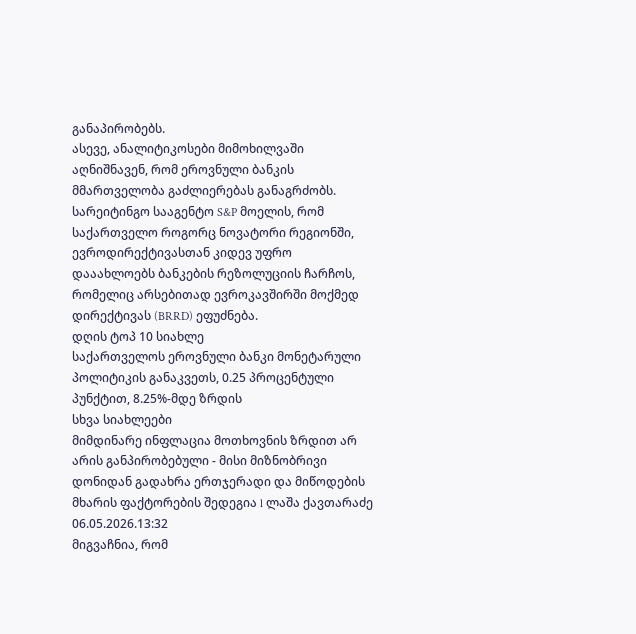განაპირობებს.
ასევე, ანალიტიკოსები მიმოხილვაში აღნიშნავენ, რომ ეროვნული ბანკის მმართველობა გაძლიერებას განაგრძობს.
სარეიტინგო სააგენტო S&P მოელის, რომ საქართველო როგორც ნოვატორი რეგიონში, ევროდირექტივასთან კიდევ უფრო დააახლოებს ბანკების რეზოლუციის ჩარჩოს, რომელიც არსებითად ევროკავშირში მოქმედ დირექტივას (BRRD) ეფუძნება.
დღის ტოპ 10 სიახლე
საქართველოს ეროვნული ბანკი მონეტარული პოლიტიკის განაკვეთს, 0.25 პროცენტული პუნქტით, 8.25%-მდე ზრდის
სხვა სიახლეები
მიმდინარე ინფლაცია მოთხოვნის ზრდით არ არის განპირობებული - მისი მიზნობრივი დონიდან გადახრა ერთჯერადი და მიწოდების მხარის ფაქტორების შედეგია l ლაშა ქავთარაძე
06.05.2026.13:32
მიგვაჩნია, რომ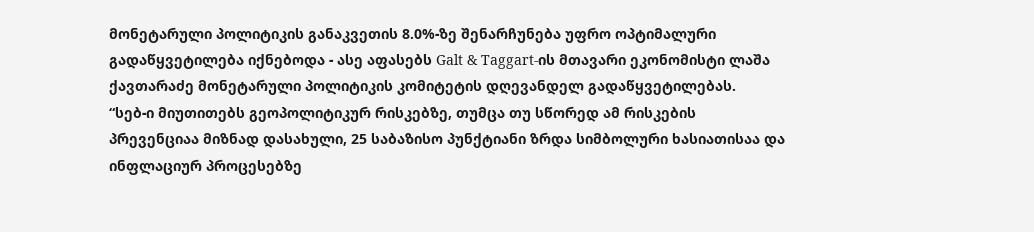მონეტარული პოლიტიკის განაკვეთის 8.0%-ზე შენარჩუნება უფრო ოპტიმალური გადაწყვეტილება იქნებოდა - ასე აფასებს Galt & Taggart-ის მთავარი ეკონომისტი ლაშა ქავთარაძე მონეტარული პოლიტიკის კომიტეტის დღევანდელ გადაწყვეტილებას.
“სებ-ი მიუთითებს გეოპოლიტიკურ რისკებზე, თუმცა თუ სწორედ ამ რისკების პრევენციაა მიზნად დასახული, 25 საბაზისო პუნქტიანი ზრდა სიმბოლური ხასიათისაა და ინფლაციურ პროცესებზე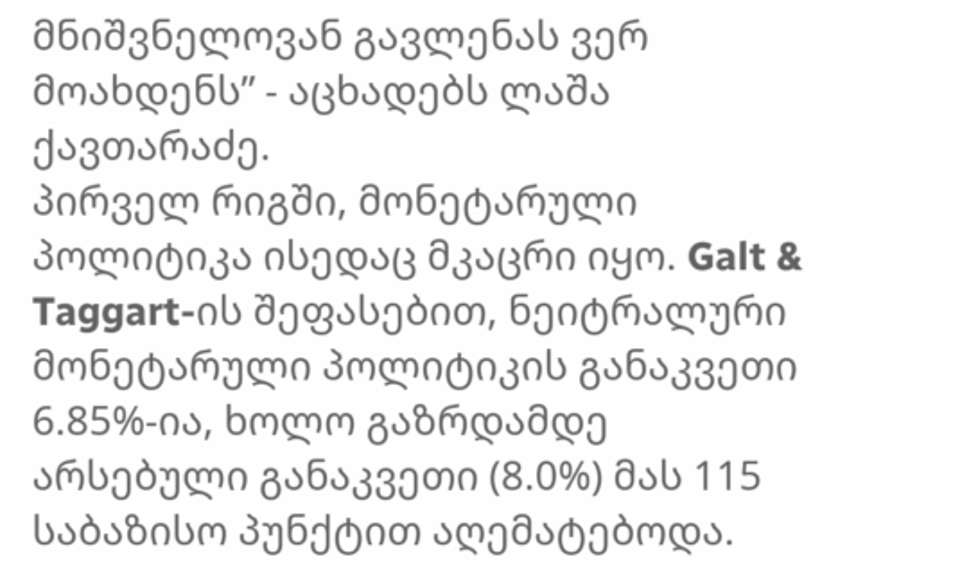მნიშვნელოვან გავლენას ვერ მოახდენს” - აცხადებს ლაშა ქავთარაძე.
პირველ რიგში, მონეტარული პოლიტიკა ისედაც მკაცრი იყო. Galt & Taggart-ის შეფასებით, ნეიტრალური მონეტარული პოლიტიკის განაკვეთი 6.85%-ია, ხოლო გაზრდამდე არსებული განაკვეთი (8.0%) მას 115 საბაზისო პუნქტით აღემატებოდა.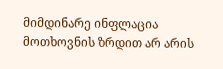მიმდინარე ინფლაცია მოთხოვნის ზრდით არ არის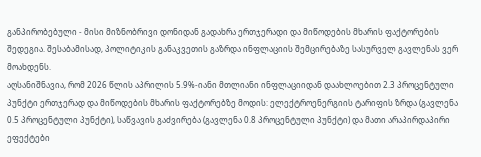განპირობებული - მისი მიზნობრივი დონიდან გადახრა ერთჯერადი და მიწოდების მხარის ფაქტორების შედეგია. შესაბამისად, პოლიტიკის განაკვეთის გაზრდა ინფლაციის შემცირებაზე სასურველ გავლენას ვერ მოახდენს.
აღსანიშნავია, რომ 2026 წლის აპრილის 5.9%-იანი მთლიანი ინფლაციიდან დაახლოებით 2.3 პროცენტული პუნქტი ერთჯერად და მიწოდების მხარის ფაქტორებზე მოდის: ელექტროენერგიის ტარიფის ზრდა (გავლენა 0.5 პროცენტული პუნქტი), საწვავის გაძვირება (გავლენა 0.8 პროცენტული პუნქტი) და მათი არაპირდაპირი ეფექტები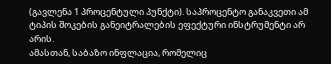(გავლენა 1 პროცენტული პუნქტი). საპროცენტო განაკვეთი ამ ტიპის შოკების განეიტრალების ეფექტური ინსტრუმენტი არ არის.
ამასთან, საბაზო ინფლაცია, რომელიც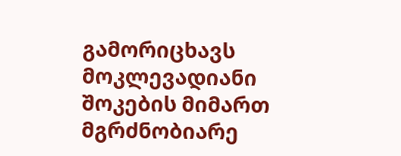გამორიცხავს მოკლევადიანი შოკების მიმართ მგრძნობიარე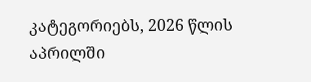კატეგორიებს, 2026 წლის აპრილში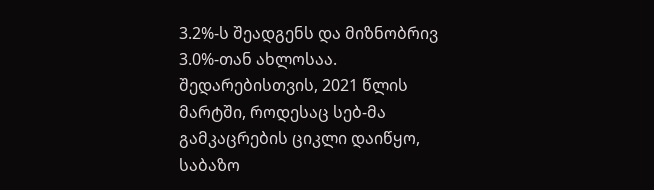3.2%-ს შეადგენს და მიზნობრივ 3.0%-თან ახლოსაა. შედარებისთვის, 2021 წლის მარტში, როდესაც სებ-მა გამკაცრების ციკლი დაიწყო, საბაზო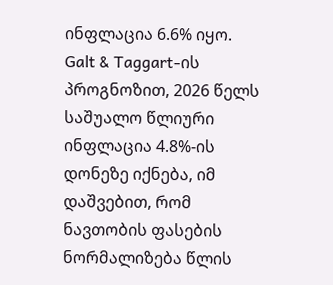ინფლაცია 6.6% იყო.
Galt & Taggart-ის პროგნოზით, 2026 წელს საშუალო წლიური ინფლაცია 4.8%-ის დონეზე იქნება, იმ დაშვებით, რომ ნავთობის ფასების ნორმალიზება წლის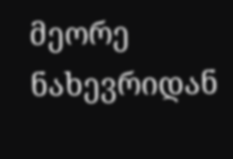მეორე ნახევრიდან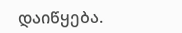დაიწყება.